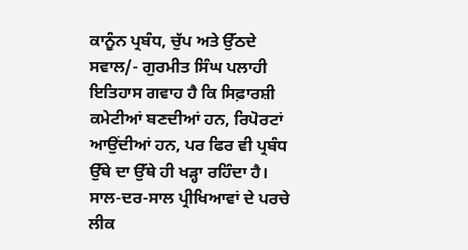ਕਾਨੂੰਨ ਪ੍ਰਬੰਧ, ਚੁੱਪ ਅਤੇ ਉੱਠਦੇ ਸਵਾਲ/- ਗੁਰਮੀਤ ਸਿੰਘ ਪਲਾਹੀ
ਇਤਿਹਾਸ ਗਵਾਹ ਹੈ ਕਿ ਸਿਫ਼ਾਰਸ਼ੀ ਕਮੇਟੀਆਂ ਬਣਦੀਆਂ ਹਨ, ਰਿਪੋਰਟਾਂ ਆਉਂਦੀਆਂ ਹਨ, ਪਰ ਫਿਰ ਵੀ ਪ੍ਰਬੰਧ ਉੱਥੇ ਦਾ ਉੱਥੇ ਹੀ ਖੜ੍ਹਾ ਰਹਿੰਦਾ ਹੈ। ਸਾਲ-ਦਰ-ਸਾਲ ਪ੍ਰੀਖਿਆਵਾਂ ਦੇ ਪਰਚੇ ਲੀਕ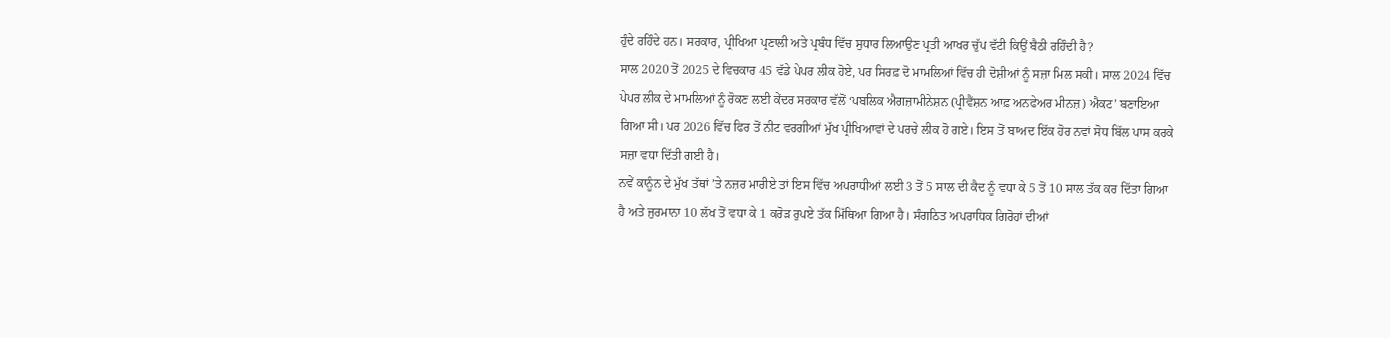ਹੁੰਦੇ ਰਹਿੰਦੇ ਹਨ। ਸਰਕਾਰ, ਪ੍ਰੀਖਿਆ ਪ੍ਰਣਾਲੀ ਅਤੇ ਪ੍ਰਬੰਧ ਵਿੱਚ ਸੁਧਾਰ ਲਿਆਉਣ ਪ੍ਰਤੀ ਆਖਰ ਚੁੱਪ ਵੱਟੀ ਕਿਉਂ ਬੈਠੀ ਰਹਿੰਦੀ ਹੈ?
ਸਾਲ 2020 ਤੋਂ 2025 ਦੇ ਵਿਚਕਾਰ 45 ਵੱਡੇ ਪੇਪਰ ਲੀਕ ਹੋਏ, ਪਰ ਸਿਰਫ਼ ਦੋ ਮਾਮਲਿਆਂ ਵਿੱਚ ਹੀ ਦੋਸ਼ੀਆਂ ਨੂੰ ਸਜ਼ਾ ਮਿਲ ਸਕੀ। ਸਾਲ 2024 ਵਿੱਚ ਪੇਪਰ ਲੀਕ ਦੇ ਮਾਮਲਿਆਂ ਨੂੰ ਰੋਕਣ ਲਈ ਕੇਂਦਰ ਸਰਕਾਰ ਵੱਲੋਂ ‘ਪਬਲਿਕ ਐਗਜ਼ਾਮੀਨੇਸ਼ਨ (ਪ੍ਰੀਵੈਂਸ਼ਨ ਆਫ਼ ਅਨਫੇਅਰ ਮੀਨਜ਼) ਐਕਟ’ ਬਣਾਇਆ ਗਿਆ ਸੀ। ਪਰ 2026 ਵਿੱਚ ਫਿਰ ਤੋਂ ਨੀਟ ਵਰਗੀਆਂ ਮੁੱਖ ਪ੍ਰੀਖਿਆਵਾਂ ਦੇ ਪਰਚੇ ਲੀਕ ਹੋ ਗਏ। ਇਸ ਤੋਂ ਬਾਅਦ ਇੱਕ ਹੋਰ ਨਵਾਂ ਸੋਧ ਬਿੱਲ ਪਾਸ ਕਰਕੇ ਸਜ਼ਾ ਵਧਾ ਦਿੱਤੀ ਗਈ ਹੈ।
ਨਵੇਂ ਕਾਨੂੰਨ ਦੇ ਮੁੱਖ ਤੱਥਾਂ ’ਤੇ ਨਜ਼ਰ ਮਾਰੀਏ ਤਾਂ ਇਸ ਵਿੱਚ ਅਪਰਾਧੀਆਂ ਲਈ 3 ਤੋਂ 5 ਸਾਲ ਦੀ ਕੈਦ ਨੂੰ ਵਧਾ ਕੇ 5 ਤੋਂ 10 ਸਾਲ ਤੱਕ ਕਰ ਦਿੱਤਾ ਗਿਆ ਹੈ ਅਤੇ ਜੁਰਮਾਨਾ 10 ਲੱਖ ਤੋਂ ਵਧਾ ਕੇ 1 ਕਰੋੜ ਰੁਪਏ ਤੱਕ ਮਿੱਥਿਆ ਗਿਆ ਹੈ। ਸੰਗਠਿਤ ਅਪਰਾਧਿਕ ਗਿਰੋਹਾਂ ਦੀਆਂ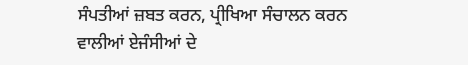ਸੰਪਤੀਆਂ ਜ਼ਬਤ ਕਰਨ, ਪ੍ਰੀਖਿਆ ਸੰਚਾਲਨ ਕਰਨ ਵਾਲੀਆਂ ਏਜੰਸੀਆਂ ਦੇ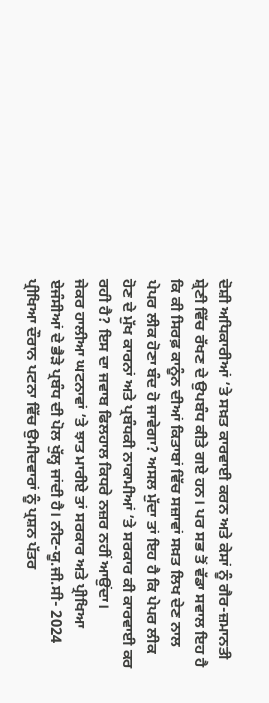ਦੋਸ਼ੀ ਅਧਿਕਾਰੀਆਂ ’ਤੇ ਸਖ਼ਤ ਕਾਰਵਾਈ ਕਰਨ ਅਤੇ ਕੇਸਾਂ ਨੂੰ ਗੈਰ-ਜ਼ਮਾਨਤੀ ਸ਼੍ਰੇਣੀ ਵਿੱਚ ਰੱਖਣ ਦੇ ਉਪਬੰਧ ਕੀਤੇ ਗਏ ਹਨ। ਪਰ ਸਭ ਤੋਂ ਵੱਡਾ ਸਵਾਲ ਇਹ ਹੈ ਕਿ ਕੀ ਸਿਰਫ਼ ਕਾਨੂੰਨ ਦੀਆਂ ਕਿਤਾਬਾਂ ਵਿੱਚ ਸਜ਼ਾਵਾਂ ਸਖ਼ਤ ਲਿਖ ਦੇਣ ਨਾਲ ਪੇਪਰ ਲੀਕ ਹੋਣਾ ਬੰਦ ਹੋ ਜਾਵੇਗਾ? ਅਸਲ ਮੁੱਦਾ ਤਾਂ ਇਹ ਹੈ ਕਿ ਪੇਪਰ ਲੀਕ ਹੋਣ ਦੇ ਮੁੱਖ ਕਾਰਨਾਂ ਅਤੇ ਪ੍ਰਬੰਧਕੀ ਨਾਕਾਮੀਆਂ ’ਤੇ ਸਰਕਾਰ ਕੀ ਕਾਰਵਾਈ ਕਰ ਰਹੀ ਹੈ? ਇਸ ਦਾ ਜਵਾਬ ਫਿਲਹਾਲ ਕਿਧਰੇ ਨਜ਼ਰ ਨਹੀਂ ਆਉਂਦਾ।
ਜੇਕਰ ਹਾਲੀਆ ਘਟਨਾਵਾਂ ’ਤੇ ਝਾਤ ਮਾਰੀਏ ਤਾਂ ਸਰਕਾਰ ਅਤੇ ਪ੍ਰੀਖਿਆ ਏਜੰਸੀਆਂ ਦੇ ਭੈੜੇ ਪ੍ਰਬੰਧ ਦੀ ਪੋਲ ਖੁੱਲ੍ਹ ਜਾਂਦੀ ਹੈ। ਨੀਟ-ਯੂ.ਜੀ.ਸੀ- 2024 ਪ੍ਰੀਖਿਆ ਦੌਰਾਨ ਪਟਨਾ ਵਿੱਚ ਉਮੀਦਵਾਰਾਂ ਨੂੰ ਪ੍ਰਸ਼ਨ ਪੱਤਰ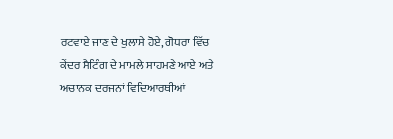ਰਟਵਾਏ ਜਾਣ ਦੇ ਖੁਲਾਸੇ ਹੋਏ, ਗੋਧਰਾ ਵਿੱਚ ਕੇਂਦਰ ਸੈਟਿੰਗ ਦੇ ਮਾਮਲੇ ਸਾਹਮਣੇ ਆਏ ਅਤੇ ਅਚਾਨਕ ਦਰਜਨਾਂ ਵਿਦਿਆਰਥੀਆਂ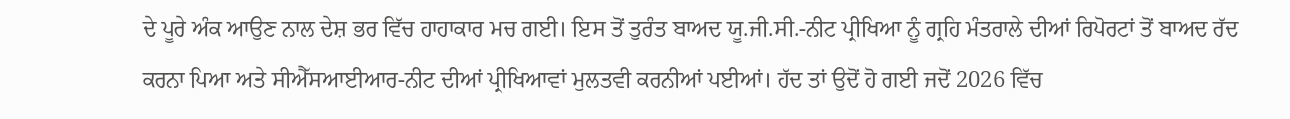ਦੇ ਪੂਰੇ ਅੰਕ ਆਉਣ ਨਾਲ ਦੇਸ਼ ਭਰ ਵਿੱਚ ਹਾਹਾਕਾਰ ਮਚ ਗਈ। ਇਸ ਤੋਂ ਤੁਰੰਤ ਬਾਅਦ ਯੂ.ਜੀ.ਸੀ.-ਨੀਟ ਪ੍ਰੀਖਿਆ ਨੂੰ ਗ੍ਰਹਿ ਮੰਤਰਾਲੇ ਦੀਆਂ ਰਿਪੋਰਟਾਂ ਤੋਂ ਬਾਅਦ ਰੱਦ ਕਰਨਾ ਪਿਆ ਅਤੇ ਸੀਐੱਸਆਈਆਰ-ਨੀਟ ਦੀਆਂ ਪ੍ਰੀਖਿਆਵਾਂ ਮੁਲਤਵੀ ਕਰਨੀਆਂ ਪਈਆਂ। ਹੱਦ ਤਾਂ ਉਦੋਂ ਹੋ ਗਈ ਜਦੋਂ 2026 ਵਿੱਚ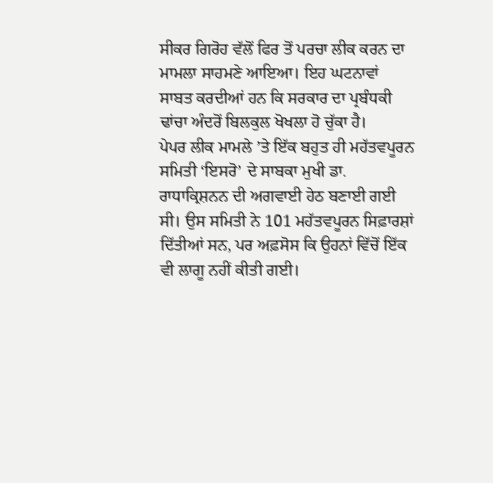ਸੀਕਰ ਗਿਰੋਹ ਵੱਲੋਂ ਫਿਰ ਤੋਂ ਪਰਚਾ ਲੀਕ ਕਰਨ ਦਾ ਮਾਮਲਾ ਸਾਹਮਣੇ ਆਇਆ। ਇਹ ਘਟਨਾਵਾਂ ਸਾਬਤ ਕਰਦੀਆਂ ਹਨ ਕਿ ਸਰਕਾਰ ਦਾ ਪ੍ਰਬੰਧਕੀ ਢਾਂਚਾ ਅੰਦਰੋਂ ਬਿਲਕੁਲ ਖੋਖਲਾ ਹੋ ਚੁੱਕਾ ਹੈ।
ਪੇਪਰ ਲੀਕ ਮਾਮਲੇ ’ਤੇ ਇੱਕ ਬਹੁਤ ਹੀ ਮਹੱਤਵਪੂਰਨ ਸਮਿਤੀ ‘ਇਸਰੋ’ ਦੇ ਸਾਬਕਾ ਮੁਖੀ ਡਾ. ਰਾਧਾਕ੍ਰਿਸ਼ਨਨ ਦੀ ਅਗਵਾਈ ਹੇਠ ਬਣਾਈ ਗਈ ਸੀ। ਉਸ ਸਮਿਤੀ ਨੇ 101 ਮਹੱਤਵਪੂਰਨ ਸਿਫ਼ਾਰਸ਼ਾਂ ਦਿੱਤੀਆਂ ਸਨ, ਪਰ ਅਫ਼ਸੋਸ ਕਿ ਉਹਨਾਂ ਵਿੱਚੋਂ ਇੱਕ ਵੀ ਲਾਗੂ ਨਹੀਂ ਕੀਤੀ ਗਈ।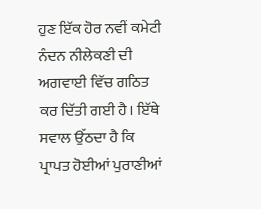ਹੁਣ ਇੱਕ ਹੋਰ ਨਵੀਂ ਕਮੇਟੀ ਨੰਦਨ ਨੀਲੇਕਣੀ ਦੀ ਅਗਵਾਈ ਵਿੱਚ ਗਠਿਤ ਕਰ ਦਿੱਤੀ ਗਈ ਹੈ। ਇੱਥੇ ਸਵਾਲ ਉੱਠਦਾ ਹੈ ਕਿ ਪ੍ਰਾਪਤ ਹੋਈਆਂ ਪੁਰਾਣੀਆਂ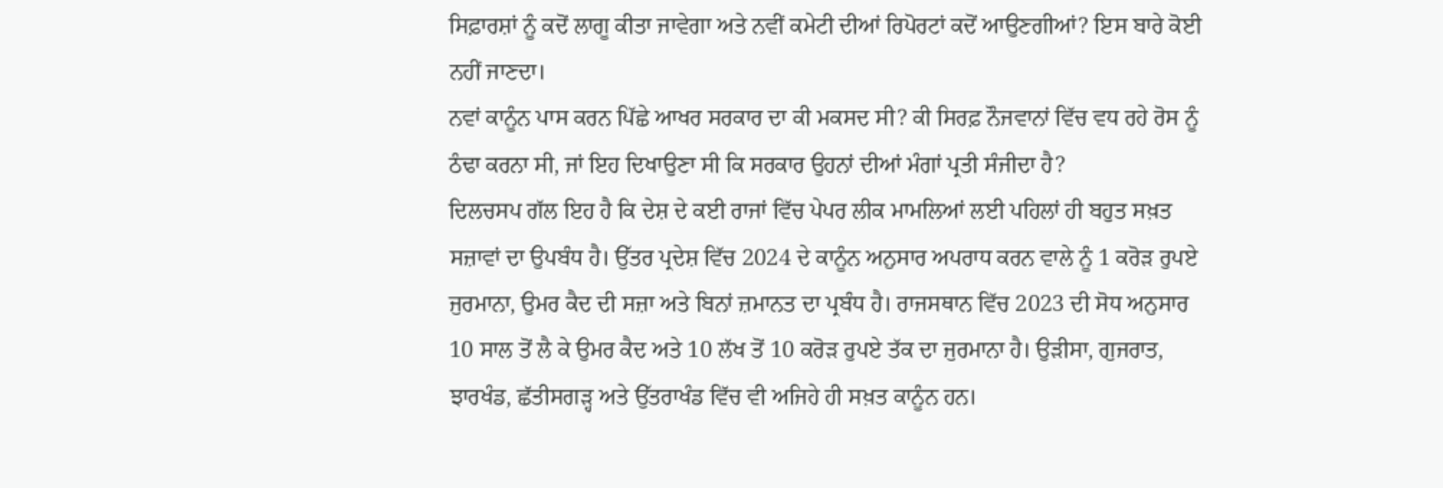ਸਿਫ਼ਾਰਸ਼ਾਂ ਨੂੰ ਕਦੋਂ ਲਾਗੂ ਕੀਤਾ ਜਾਵੇਗਾ ਅਤੇ ਨਵੀਂ ਕਮੇਟੀ ਦੀਆਂ ਰਿਪੋਰਟਾਂ ਕਦੋਂ ਆਉਣਗੀਆਂ? ਇਸ ਬਾਰੇ ਕੋਈ ਨਹੀਂ ਜਾਣਦਾ।
ਨਵਾਂ ਕਾਨੂੰਨ ਪਾਸ ਕਰਨ ਪਿੱਛੇ ਆਖਰ ਸਰਕਾਰ ਦਾ ਕੀ ਮਕਸਦ ਸੀ? ਕੀ ਸਿਰਫ਼ ਨੌਜਵਾਨਾਂ ਵਿੱਚ ਵਧ ਰਹੇ ਰੋਸ ਨੂੰ ਠੰਢਾ ਕਰਨਾ ਸੀ, ਜਾਂ ਇਹ ਦਿਖਾਉਣਾ ਸੀ ਕਿ ਸਰਕਾਰ ਉਹਨਾਂ ਦੀਆਂ ਮੰਗਾਂ ਪ੍ਰਤੀ ਸੰਜੀਦਾ ਹੈ?
ਦਿਲਚਸਪ ਗੱਲ ਇਹ ਹੈ ਕਿ ਦੇਸ਼ ਦੇ ਕਈ ਰਾਜਾਂ ਵਿੱਚ ਪੇਪਰ ਲੀਕ ਮਾਮਲਿਆਂ ਲਈ ਪਹਿਲਾਂ ਹੀ ਬਹੁਤ ਸਖ਼ਤ ਸਜ਼ਾਵਾਂ ਦਾ ਉਪਬੰਧ ਹੈ। ਉੱਤਰ ਪ੍ਰਦੇਸ਼ ਵਿੱਚ 2024 ਦੇ ਕਾਨੂੰਨ ਅਨੁਸਾਰ ਅਪਰਾਧ ਕਰਨ ਵਾਲੇ ਨੂੰ 1 ਕਰੋੜ ਰੁਪਏ ਜੁਰਮਾਨਾ, ਉਮਰ ਕੈਦ ਦੀ ਸਜ਼ਾ ਅਤੇ ਬਿਨਾਂ ਜ਼ਮਾਨਤ ਦਾ ਪ੍ਰਬੰਧ ਹੈ। ਰਾਜਸਥਾਨ ਵਿੱਚ 2023 ਦੀ ਸੋਧ ਅਨੁਸਾਰ 10 ਸਾਲ ਤੋਂ ਲੈ ਕੇ ਉਮਰ ਕੈਦ ਅਤੇ 10 ਲੱਖ ਤੋਂ 10 ਕਰੋੜ ਰੁਪਏ ਤੱਕ ਦਾ ਜੁਰਮਾਨਾ ਹੈ। ਉੜੀਸਾ, ਗੁਜਰਾਤ, ਝਾਰਖੰਡ, ਛੱਤੀਸਗੜ੍ਹ ਅਤੇ ਉੱਤਰਾਖੰਡ ਵਿੱਚ ਵੀ ਅਜਿਹੇ ਹੀ ਸਖ਼ਤ ਕਾਨੂੰਨ ਹਨ।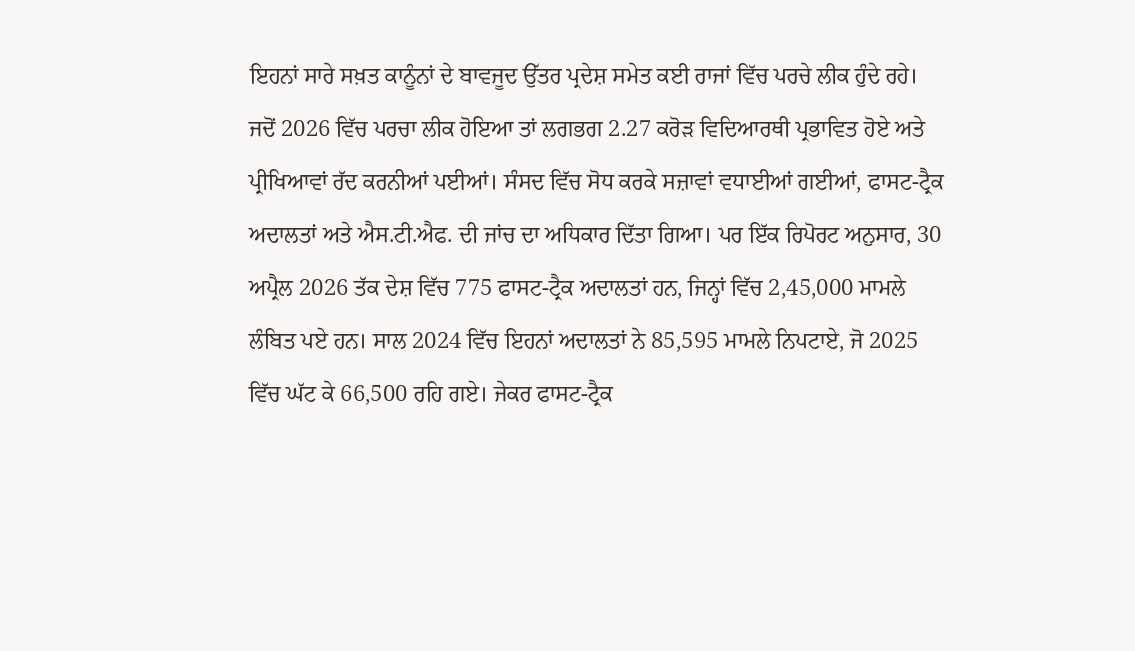ਇਹਨਾਂ ਸਾਰੇ ਸਖ਼ਤ ਕਾਨੂੰਨਾਂ ਦੇ ਬਾਵਜੂਦ ਉੱਤਰ ਪ੍ਰਦੇਸ਼ ਸਮੇਤ ਕਈ ਰਾਜਾਂ ਵਿੱਚ ਪਰਚੇ ਲੀਕ ਹੁੰਦੇ ਰਹੇ। ਜਦੋਂ 2026 ਵਿੱਚ ਪਰਚਾ ਲੀਕ ਹੋਇਆ ਤਾਂ ਲਗਭਗ 2.27 ਕਰੋੜ ਵਿਦਿਆਰਥੀ ਪ੍ਰਭਾਵਿਤ ਹੋਏ ਅਤੇ ਪ੍ਰੀਖਿਆਵਾਂ ਰੱਦ ਕਰਨੀਆਂ ਪਈਆਂ। ਸੰਸਦ ਵਿੱਚ ਸੋਧ ਕਰਕੇ ਸਜ਼ਾਵਾਂ ਵਧਾਈਆਂ ਗਈਆਂ, ਫਾਸਟ-ਟ੍ਰੈਕ ਅਦਾਲਤਾਂ ਅਤੇ ਐਸ.ਟੀ.ਐਫ. ਦੀ ਜਾਂਚ ਦਾ ਅਧਿਕਾਰ ਦਿੱਤਾ ਗਿਆ। ਪਰ ਇੱਕ ਰਿਪੋਰਟ ਅਨੁਸਾਰ, 30 ਅਪ੍ਰੈਲ 2026 ਤੱਕ ਦੇਸ਼ ਵਿੱਚ 775 ਫਾਸਟ-ਟ੍ਰੈਕ ਅਦਾਲਤਾਂ ਹਨ, ਜਿਨ੍ਹਾਂ ਵਿੱਚ 2,45,000 ਮਾਮਲੇ ਲੰਬਿਤ ਪਏ ਹਨ। ਸਾਲ 2024 ਵਿੱਚ ਇਹਨਾਂ ਅਦਾਲਤਾਂ ਨੇ 85,595 ਮਾਮਲੇ ਨਿਪਟਾਏ, ਜੋ 2025 ਵਿੱਚ ਘੱਟ ਕੇ 66,500 ਰਹਿ ਗਏ। ਜੇਕਰ ਫਾਸਟ-ਟ੍ਰੈਕ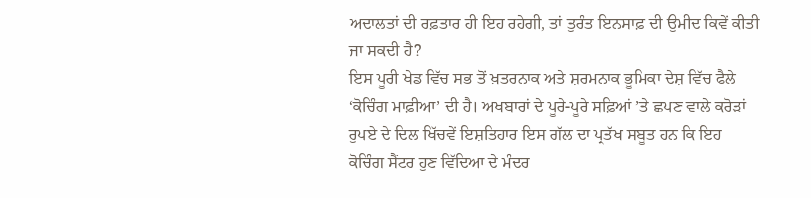ਅਦਾਲਤਾਂ ਦੀ ਰਫ਼ਤਾਰ ਹੀ ਇਹ ਰਹੇਗੀ, ਤਾਂ ਤੁਰੰਤ ਇਨਸਾਫ਼ ਦੀ ਉਮੀਦ ਕਿਵੇਂ ਕੀਤੀ ਜਾ ਸਕਦੀ ਹੈ?
ਇਸ ਪੂਰੀ ਖੇਡ ਵਿੱਚ ਸਭ ਤੋਂ ਖ਼ਤਰਨਾਕ ਅਤੇ ਸ਼ਰਮਨਾਕ ਭੂਮਿਕਾ ਦੇਸ਼ ਵਿੱਚ ਫੈਲੇ ‘ਕੋਚਿੰਗ ਮਾਫ਼ੀਆ’ ਦੀ ਹੈ। ਅਖਬਾਰਾਂ ਦੇ ਪੂਰੇ-ਪੂਰੇ ਸਫ਼ਿਆਂ ’ਤੇ ਛਪਣ ਵਾਲੇ ਕਰੋੜਾਂ ਰੁਪਏ ਦੇ ਦਿਲ ਖਿੱਚਵੇਂ ਇਸ਼ਤਿਹਾਰ ਇਸ ਗੱਲ ਦਾ ਪ੍ਰਤੱਖ ਸਬੂਤ ਹਨ ਕਿ ਇਹ ਕੋਚਿੰਗ ਸੈਂਟਰ ਹੁਣ ਵਿੱਦਿਆ ਦੇ ਮੰਦਰ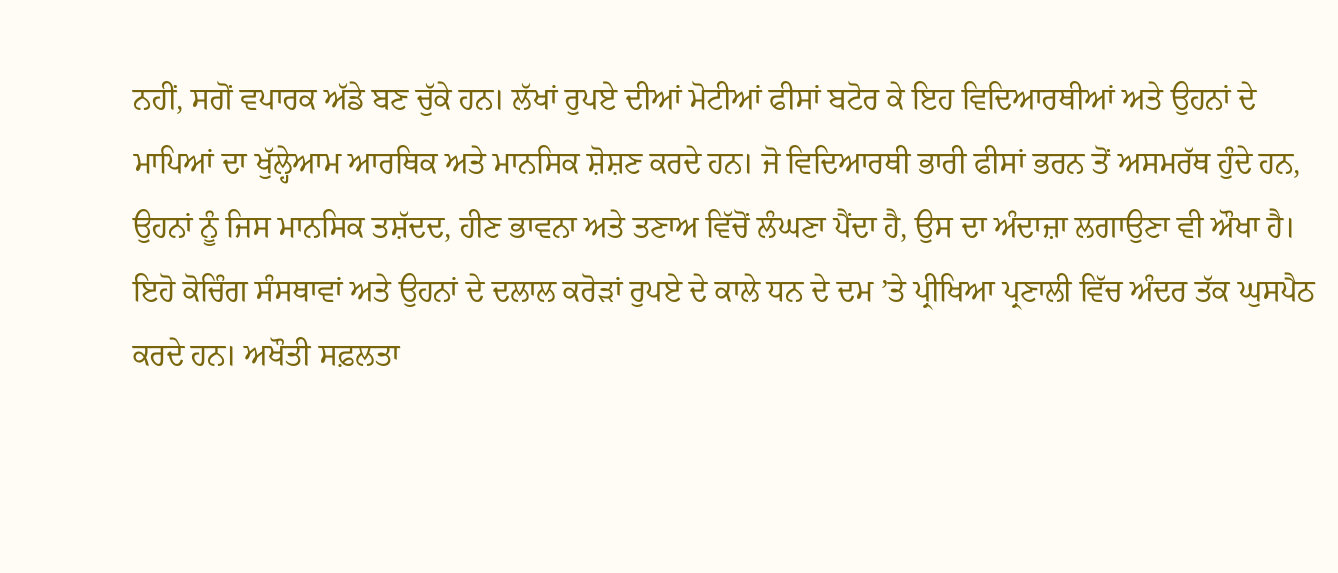ਨਹੀਂ, ਸਗੋਂ ਵਪਾਰਕ ਅੱਡੇ ਬਣ ਚੁੱਕੇ ਹਨ। ਲੱਖਾਂ ਰੁਪਏ ਦੀਆਂ ਮੋਟੀਆਂ ਫੀਸਾਂ ਬਟੋਰ ਕੇ ਇਹ ਵਿਦਿਆਰਥੀਆਂ ਅਤੇ ਉਹਨਾਂ ਦੇ ਮਾਪਿਆਂ ਦਾ ਖੁੱਲ੍ਹੇਆਮ ਆਰਥਿਕ ਅਤੇ ਮਾਨਸਿਕ ਸ਼ੋਸ਼ਣ ਕਰਦੇ ਹਨ। ਜੋ ਵਿਦਿਆਰਥੀ ਭਾਰੀ ਫੀਸਾਂ ਭਰਨ ਤੋਂ ਅਸਮਰੱਥ ਹੁੰਦੇ ਹਨ, ਉਹਨਾਂ ਨੂੰ ਜਿਸ ਮਾਨਸਿਕ ਤਸ਼ੱਦਦ, ਹੀਣ ਭਾਵਨਾ ਅਤੇ ਤਣਾਅ ਵਿੱਚੋਂ ਲੰਘਣਾ ਪੈਂਦਾ ਹੈ, ਉਸ ਦਾ ਅੰਦਾਜ਼ਾ ਲਗਾਉਣਾ ਵੀ ਔਖਾ ਹੈ। ਇਹੋ ਕੋਚਿੰਗ ਸੰਸਥਾਵਾਂ ਅਤੇ ਉਹਨਾਂ ਦੇ ਦਲਾਲ ਕਰੋੜਾਂ ਰੁਪਏ ਦੇ ਕਾਲੇ ਧਨ ਦੇ ਦਮ ’ਤੇ ਪ੍ਰੀਖਿਆ ਪ੍ਰਣਾਲੀ ਵਿੱਚ ਅੰਦਰ ਤੱਕ ਘੁਸਪੈਠ ਕਰਦੇ ਹਨ। ਅਖੌਤੀ ਸਫ਼ਲਤਾ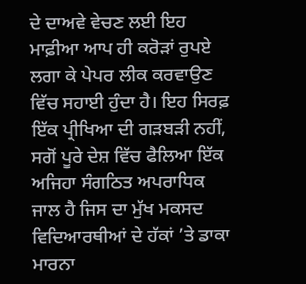ਦੇ ਦਾਅਵੇ ਵੇਚਣ ਲਈ ਇਹ ਮਾਫ਼ੀਆ ਆਪ ਹੀ ਕਰੋੜਾਂ ਰੁਪਏ ਲਗਾ ਕੇ ਪੇਪਰ ਲੀਕ ਕਰਵਾਉਣ ਵਿੱਚ ਸਹਾਈ ਹੁੰਦਾ ਹੈ। ਇਹ ਸਿਰਫ਼ ਇੱਕ ਪ੍ਰੀਖਿਆ ਦੀ ਗੜਬੜੀ ਨਹੀਂ, ਸਗੋਂ ਪੂਰੇ ਦੇਸ਼ ਵਿੱਚ ਫੈਲਿਆ ਇੱਕ ਅਜਿਹਾ ਸੰਗਠਿਤ ਅਪਰਾਧਿਕ ਜਾਲ ਹੈ ਜਿਸ ਦਾ ਮੁੱਖ ਮਕਸਦ ਵਿਦਿਆਰਥੀਆਂ ਦੇ ਹੱਕਾਂ ’ਤੇ ਡਾਕਾ ਮਾਰਨਾ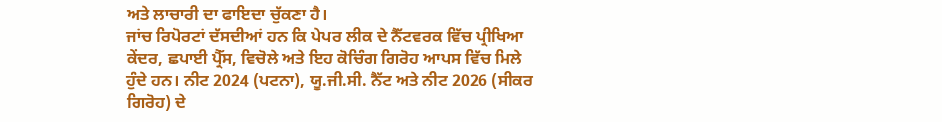ਅਤੇ ਲਾਚਾਰੀ ਦਾ ਫਾਇਦਾ ਚੁੱਕਣਾ ਹੈ।
ਜਾਂਚ ਰਿਪੋਰਟਾਂ ਦੱਸਦੀਆਂ ਹਨ ਕਿ ਪੇਪਰ ਲੀਕ ਦੇ ਨੈੱਟਵਰਕ ਵਿੱਚ ਪ੍ਰੀਖਿਆ ਕੇਂਦਰ, ਛਪਾਈ ਪ੍ਰੈੱਸ, ਵਿਚੋਲੇ ਅਤੇ ਇਹ ਕੋਚਿੰਗ ਗਿਰੋਹ ਆਪਸ ਵਿੱਚ ਮਿਲੇ ਹੁੰਦੇ ਹਨ। ਨੀਟ 2024 (ਪਟਨਾ), ਯੂ.ਜੀ.ਸੀ. ਨੈੱਟ ਅਤੇ ਨੀਟ 2026 (ਸੀਕਰ ਗਿਰੋਹ) ਦੇ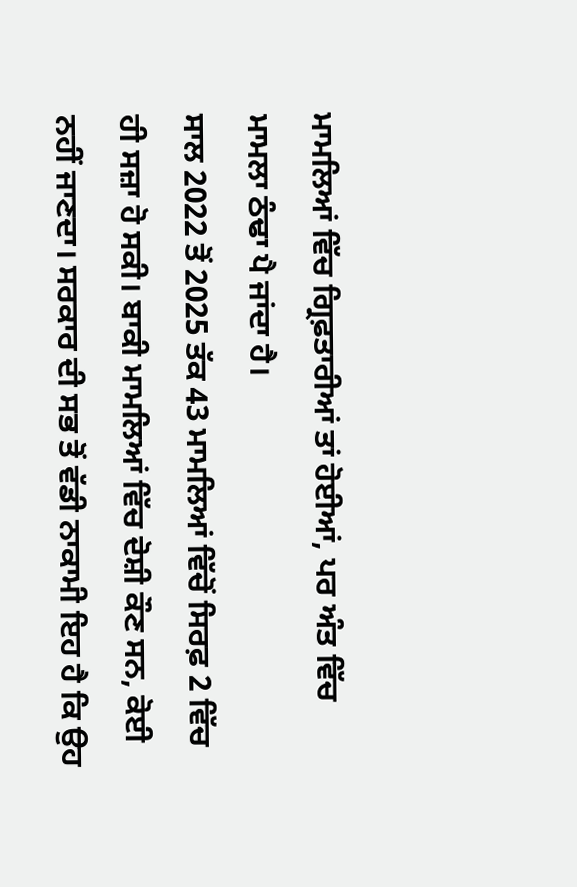ਮਾਮਲਿਆਂ ਵਿੱਚ ਗ੍ਰਿਫ਼ਤਾਰੀਆਂ ਤਾਂ ਹੋਈਆਂ, ਪਰ ਅੰਤ ਵਿੱਚ ਮਾਮਲਾ ਠੰਢਾ ਪੈ ਜਾਂਦਾ ਹੈ।
ਸਾਲ 2022 ਤੋਂ 2025 ਤੱਕ 43 ਮਾਮਲਿਆਂ ਵਿੱਚੋਂ ਸਿਰਫ਼ 2 ਵਿੱਚ ਹੀ ਸਜ਼ਾ ਹੋ ਸਕੀ। ਬਾਕੀ ਮਾਮਲਿਆਂ ਵਿੱਚ ਦੋਸ਼ੀ ਕੌਣ ਸਨ, ਕੋਈ ਨਹੀਂ ਜਾਣਦਾ। ਸਰਕਾਰ ਦੀ ਸਭ ਤੋਂ ਵੱਡੀ ਨਾਕਾਮੀ ਇਹ ਹੈ ਕਿ ਉਹ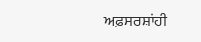ਅਫ਼ਸਰਸ਼ਾਂਹੀ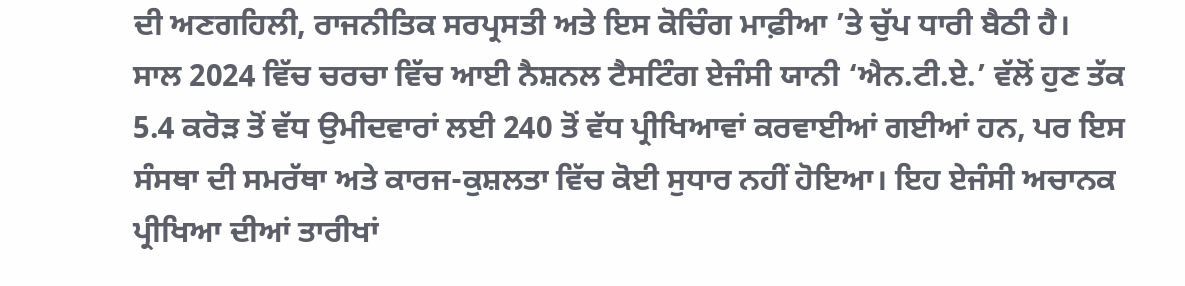ਦੀ ਅਣਗਹਿਲੀ, ਰਾਜਨੀਤਿਕ ਸਰਪ੍ਰਸਤੀ ਅਤੇ ਇਸ ਕੋਚਿੰਗ ਮਾਫ਼ੀਆ ’ਤੇ ਚੁੱਪ ਧਾਰੀ ਬੈਠੀ ਹੈ।
ਸਾਲ 2024 ਵਿੱਚ ਚਰਚਾ ਵਿੱਚ ਆਈ ਨੈਸ਼ਨਲ ਟੈਸਟਿੰਗ ਏਜੰਸੀ ਯਾਨੀ ‘ਐਨ.ਟੀ.ਏ.’ ਵੱਲੋਂ ਹੁਣ ਤੱਕ 5.4 ਕਰੋੜ ਤੋਂ ਵੱਧ ਉਮੀਦਵਾਰਾਂ ਲਈ 240 ਤੋਂ ਵੱਧ ਪ੍ਰੀਖਿਆਵਾਂ ਕਰਵਾਈਆਂ ਗਈਆਂ ਹਨ, ਪਰ ਇਸ ਸੰਸਥਾ ਦੀ ਸਮਰੱਥਾ ਅਤੇ ਕਾਰਜ-ਕੁਸ਼ਲਤਾ ਵਿੱਚ ਕੋਈ ਸੁਧਾਰ ਨਹੀਂ ਹੋਇਆ। ਇਹ ਏਜੰਸੀ ਅਚਾਨਕ ਪ੍ਰੀਖਿਆ ਦੀਆਂ ਤਾਰੀਖਾਂ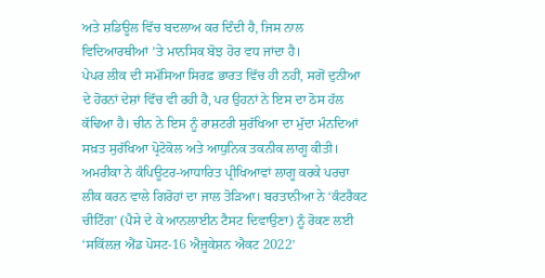ਅਤੇ ਸ਼ਡਿਊਲ ਵਿੱਚ ਬਦਲਾਅ ਕਰ ਦਿੰਦੀ ਹੈ, ਜਿਸ ਨਾਲ ਵਿਦਿਆਰਥੀਆਂ ’ਤੇ ਮਾਨਸਿਕ ਬੋਝ ਹੋਰ ਵਧ ਜਾਂਦਾ ਹੈ।
ਪੇਪਰ ਲੀਕ ਦੀ ਸਮੱਸਿਆ ਸਿਰਫ਼ ਭਾਰਤ ਵਿੱਚ ਹੀ ਨਹੀਂ, ਸਗੋਂ ਦੁਨੀਆ ਦੇ ਹੋਰਨਾਂ ਦੇਸ਼ਾਂ ਵਿੱਚ ਵੀ ਰਹੀ ਹੈ, ਪਰ ਉਹਨਾਂ ਨੇ ਇਸ ਦਾ ਠੋਸ ਹੱਲ ਕੱਢਿਆ ਹੈ। ਚੀਨ ਨੇ ਇਸ ਨੂੰ ਰਾਸ਼ਟਰੀ ਸੁਰੱਖਿਆ ਦਾ ਮੁੱਦਾ ਮੰਨਦਿਆਂ ਸਖ਼ਤ ਸੁਰੱਖਿਆ ਪ੍ਰੋਟੋਕੋਲ ਅਤੇ ਆਧੁਨਿਕ ਤਕਨੀਕ ਲਾਗੂ ਕੀਤੀ। ਅਮਰੀਕਾ ਨੇ ਕੰਪਿਊਟਰ-ਆਧਾਰਿਤ ਪ੍ਰੀਖਿਆਵਾਂ ਲਾਗੂ ਕਰਕੇ ਪਰਚਾ ਲੀਕ ਕਰਨ ਵਾਲੇ ਗਿਰੋਹਾਂ ਦਾ ਜਾਲ ਤੋੜਿਆ। ਬਰਤਾਨੀਆ ਨੇ ‘ਕੰਟਰੈਕਟ ਚੀਟਿੰਗ’ (ਪੈਸੇ ਦੇ ਕੇ ਆਨਲਾਈਨ ਟੈਸਟ ਦਿਵਾਉਣਾ) ਨੂੰ ਰੋਕਣ ਲਈ ‘ਸਕਿੱਲਜ਼ ਐਂਡ ਪੋਸਟ-16 ਐਜੂਕੇਸ਼ਨ ਐਕਟ 2022’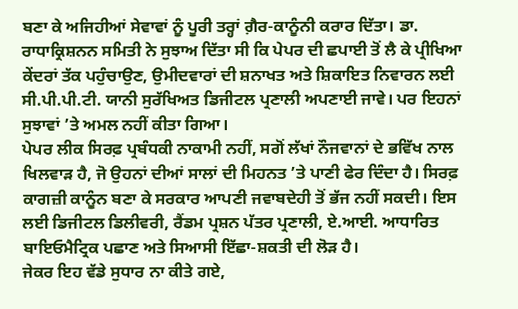ਬਣਾ ਕੇ ਅਜਿਹੀਆਂ ਸੇਵਾਵਾਂ ਨੂੰ ਪੂਰੀ ਤਰ੍ਹਾਂ ਗ਼ੈਰ-ਕਾਨੂੰਨੀ ਕਰਾਰ ਦਿੱਤਾ। ਡਾ. ਰਾਧਾਕ੍ਰਿਸ਼ਨਨ ਸਮਿਤੀ ਨੇ ਸੁਝਾਅ ਦਿੱਤਾ ਸੀ ਕਿ ਪੇਪਰ ਦੀ ਛਪਾਈ ਤੋਂ ਲੈ ਕੇ ਪ੍ਰੀਖਿਆ ਕੇਂਦਰਾਂ ਤੱਕ ਪਹੁੰਚਾਉਣ, ਉਮੀਦਵਾਰਾਂ ਦੀ ਸ਼ਨਾਖਤ ਅਤੇ ਸ਼ਿਕਾਇਤ ਨਿਵਾਰਨ ਲਈ ਸੀ.ਪੀ.ਪੀ.ਟੀ. ਯਾਨੀ ਸੁਰੱਖਿਅਤ ਡਿਜੀਟਲ ਪ੍ਰਣਾਲੀ ਅਪਣਾਈ ਜਾਵੇ। ਪਰ ਇਹਨਾਂ ਸੁਝਾਵਾਂ ’ਤੇ ਅਮਲ ਨਹੀਂ ਕੀਤਾ ਗਿਆ।
ਪੇਪਰ ਲੀਕ ਸਿਰਫ਼ ਪ੍ਰਬੰਧਕੀ ਨਾਕਾਮੀ ਨਹੀਂ, ਸਗੋਂ ਲੱਖਾਂ ਨੌਜਵਾਨਾਂ ਦੇ ਭਵਿੱਖ ਨਾਲ ਖਿਲਵਾੜ ਹੈ, ਜੋ ਉਹਨਾਂ ਦੀਆਂ ਸਾਲਾਂ ਦੀ ਮਿਹਨਤ ’ਤੇ ਪਾਣੀ ਫੇਰ ਦਿੰਦਾ ਹੈ। ਸਿਰਫ਼ ਕਾਗਜ਼ੀ ਕਾਨੂੰਨ ਬਣਾ ਕੇ ਸਰਕਾਰ ਆਪਣੀ ਜਵਾਬਦੇਹੀ ਤੋਂ ਭੱਜ ਨਹੀਂ ਸਕਦੀ। ਇਸ ਲਈ ਡਿਜੀਟਲ ਡਿਲੀਵਰੀ, ਰੈਂਡਮ ਪ੍ਰਸ਼ਨ ਪੱਤਰ ਪ੍ਰਣਾਲੀ, ਏ.ਆਈ. ਆਧਾਰਿਤ ਬਾਇਓਮੈਟ੍ਰਿਕ ਪਛਾਣ ਅਤੇ ਸਿਆਸੀ ਇੱਛਾ-ਸ਼ਕਤੀ ਦੀ ਲੋੜ ਹੈ।
ਜੇਕਰ ਇਹ ਵੱਡੇ ਸੁਧਾਰ ਨਾ ਕੀਤੇ ਗਏ,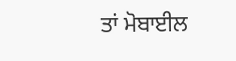ਤਾਂ ਮੋਬਾਈਲ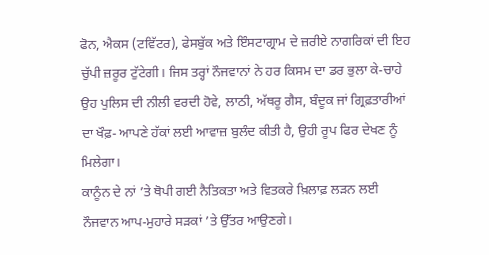ਫੋਨ, ਐਕਸ (ਟਵਿੱਟਰ), ਫੇਸਬੁੱਕ ਅਤੇ ਇੰਸਟਾਗ੍ਰਾਮ ਦੇ ਜ਼ਰੀਏ ਨਾਗਰਿਕਾਂ ਦੀ ਇਹ ਚੁੱਪੀ ਜ਼ਰੂਰ ਟੁੱਟੇਗੀ। ਜਿਸ ਤਰ੍ਹਾਂ ਨੌਜਵਾਨਾਂ ਨੇ ਹਰ ਕਿਸਮ ਦਾ ਡਰ ਭੁਲਾ ਕੇ-ਚਾਹੇ ਉਹ ਪੁਲਿਸ ਦੀ ਨੀਲੀ ਵਰਦੀ ਹੋਵੇ, ਲਾਠੀ, ਅੱਥਰੂ ਗੈਸ, ਬੰਦੂਕ ਜਾਂ ਗ੍ਰਿਫ਼ਤਾਰੀਆਂ ਦਾ ਖੌਫ਼- ਆਪਣੇ ਹੱਕਾਂ ਲਈ ਆਵਾਜ਼ ਬੁਲੰਦ ਕੀਤੀ ਹੈ, ਉਹੀ ਰੂਪ ਫਿਰ ਦੇਖਣ ਨੂੰ ਮਿਲੇਗਾ।
ਕਾਨੂੰਨ ਦੇ ਨਾਂ ’ਤੇ ਥੋਪੀ ਗਈ ਨੈਤਿਕਤਾ ਅਤੇ ਵਿਤਕਰੇ ਖ਼ਿਲਾਫ਼ ਲੜਨ ਲਈ ਨੌਜਵਾਨ ਆਪ-ਮੁਹਾਰੇ ਸੜਕਾਂ ’ਤੇ ਉੱਤਰ ਆਉਣਗੇ।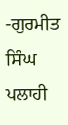-ਗੁਰਮੀਤ ਸਿੰਘ ਪਲਾਹੀ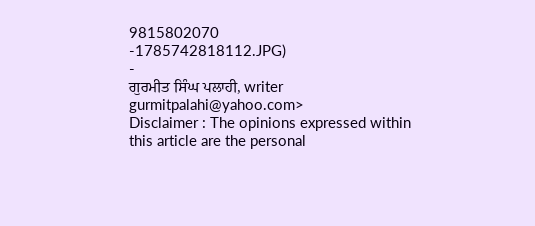9815802070
-1785742818112.JPG)
-
ਗੁਰਮੀਤ ਸਿੰਘ ਪਲਾਹੀ, writer
gurmitpalahi@yahoo.com>
Disclaimer : The opinions expressed within this article are the personal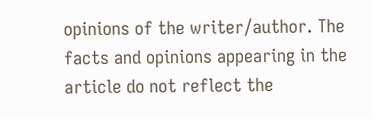opinions of the writer/author. The facts and opinions appearing in the article do not reflect the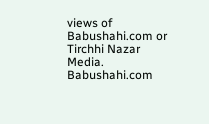views of Babushahi.com or Tirchhi Nazar Media. Babushahi.com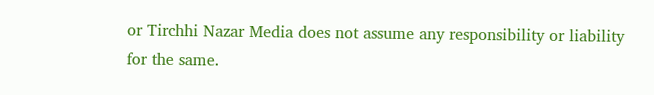or Tirchhi Nazar Media does not assume any responsibility or liability for the same.